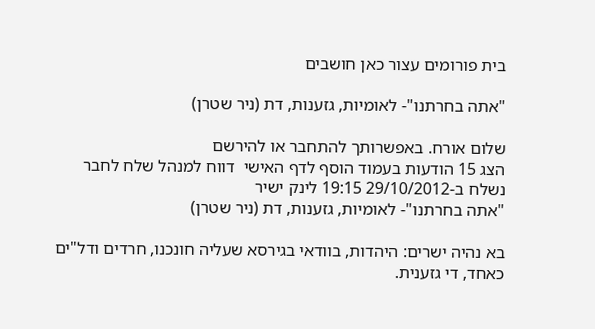בית פורומים עצור כאן חושבים

"אתה בחרתנו"- לאומיות, גזענות, דת (ניר שטרן)

שלום אורח. באפשרותך להתחבר או להירשם
הצג 15 הודעות בעמוד הוסף לדף האישי  דווח למנהל שלח לחבר
נשלח ב-29/10/2012 19:15 לינק ישיר
"אתה בחרתנו"- לאומיות, גזענות, דת (ניר שטרן)

בא נהיה ישרים: היהדות, בוודאי בגירסא שעליה חונכנו, חרדים ודל"ים כאחד, די גזענית.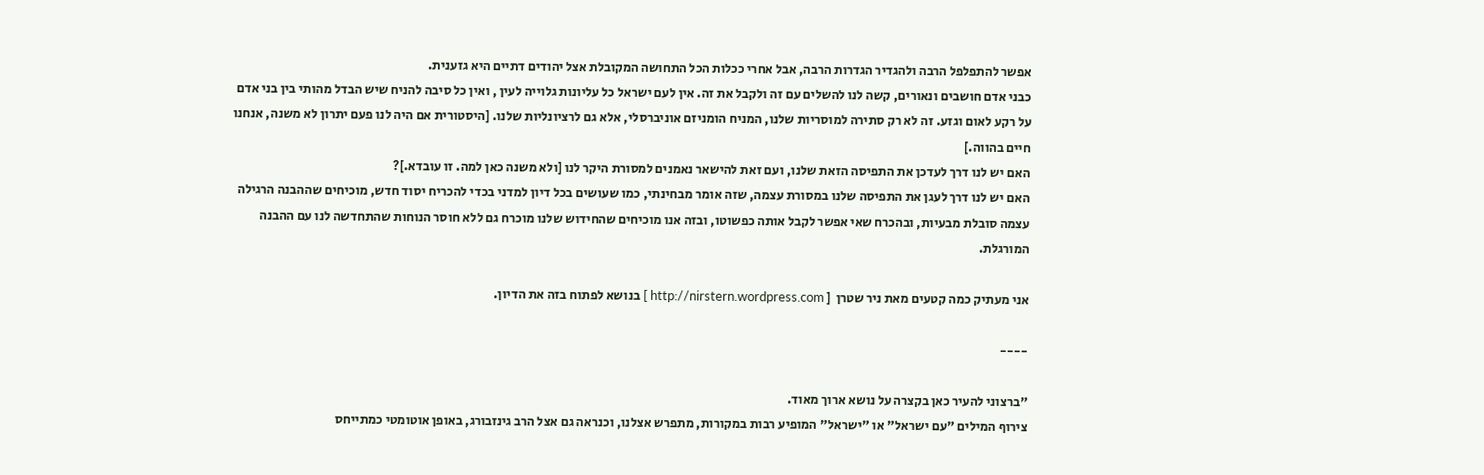אפשר להתפלפל הרבה ולהגדיר הגדרות הרבה, אבל אחרי ככלות הכל התחושה המקובלת אצל יהודים דתיים היא גזענית.
כבני אדם חושבים ונאורים, קשה לנו להשלים עם זה ולקבל את זה. אין לעם ישראל כל עליונות גלוייה לעין , ואין כל סיבה להניח שיש הבדל מהותי בין בני אדם על רקע לאום וגזע. זה לא רק סתירה למוסריות שלנו, המניח הומניזם אוניברסלי, אלא גם לרציונליות שלנו. [היסטורית אם היה לנו פעם יתרון לא משנה, אנחנו חיים בהווה.]
האם יש לנו דרך לעדכן את התפיסה הזאת שלנו, ועם זאת להישאר נאמנים למסורת היקר לנו [ולא משנה כאן למה. זו עובדא.]?
האם יש לנו דרך לעגן את התפיסה שלנו במסורת עצמה, שזה אומר מבחינתי, כמו שעושים בכל דיון למדני בכדי להכריח יסוד חדש, מוכיחים שההבנה הרגילה עצמה סובלת מבעיות, ובהכרח שאי אפשר לקבל אותה כפשוטו, ובזה אנו מוכיחים שהחידוש שלנו מוכרח גם ללא חוסר הנוחות שהתחדשה לנו עם ההבנה המורגלת.

אני מעתיק כמה קטעים מאת ניר שטרן  [ http://nirstern.wordpress.com ] בנושא לפתוח בזה את הדיון.

----

"ברצוני להעיר כאן בקצרה על נושא ארוך מאוד.
צירוף המילים "עם ישראל" או "ישראל" המופיע רבות במקורות, מתפרש אצלנו, וכנראה גם אצל הרב גינזבורג, באופן אוטומטי כמתייחס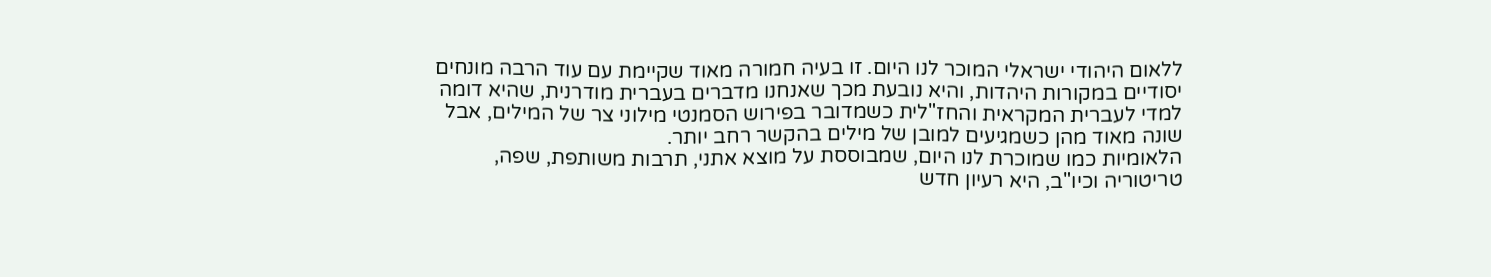ללאום היהודי ישראלי המוכר לנו היום. זו בעיה חמורה מאוד שקיימת עם עוד הרבה מונחים יסודיים במקורות היהדות, והיא נובעת מכך שאנחנו מדברים בעברית מודרנית, שהיא דומה למדי לעברית המקראית והחז"לית כשמדובר בפירוש הסמנטי מילוני צר של המילים, אבל שונה מאוד מהן כשמגיעים למובן של מילים בהקשר רחב יותר.
הלאומיות כמו שמוכרת לנו היום, שמבוססת על מוצא אתני, תרבות משותפת, שפה, טריטוריה וכיו"ב, היא רעיון חדש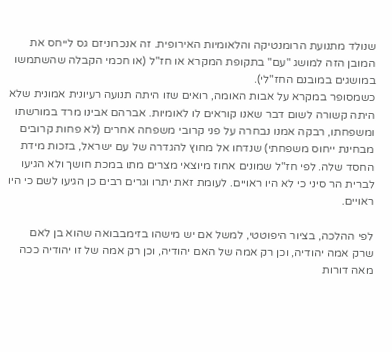שנולד מתנועת הרומנטיקה והלאומיות האירופית. זה אנכרוניזם גס לייחס את המובן הזה למושג "עם" בתקופת המקרא או חז"ל (או חכמי הקבלה שהשתמשו במושגים במובנם החז"לי).
כשמסופר במקרא על אבות האומה, רואים שזו היתה תנועה רעיונית אמונית שלא היתה קשורה לשום דבר שאנו קוראים לו לאומיות. אברהם אבינו מרד במורשתו ומשפחתו, רבקה אמנו נבחרה על פני קרובי משפחה אחרים (לא פחות קרובים מבחינת ייחוס משפחתי) שנדחו אל מחוץ להגדרה של עם ישראל, בזכות מידת החסד שלה. לפי חז"ל שמונים אחוז מיוצאי מצרים מתו במכת חושך ולא הגיעו לברית הר סיני כי לא היו ראויים. לעומת זאת יתרו וגרים רבים כן הגיעו לשם כי היו ראויים.

לפי ההלכה, בציור היפוטטי, למשל אם יש מישהו בזימבבואה שהוא בן לאם שרק אמה יהודיה, וכן רק אמה של האם יהודיה, וכן רק אמה של זו יהודיה ככה מאה דורות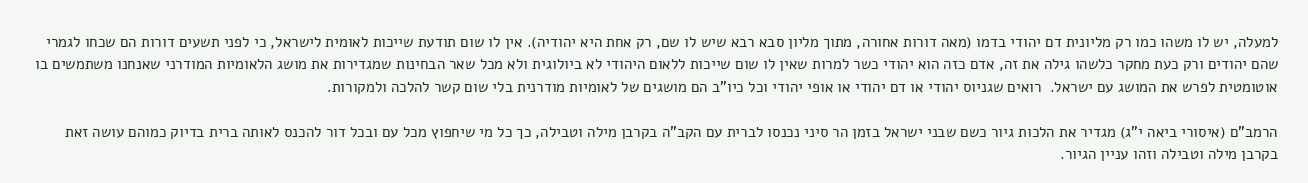למעלה, יש לו משהו כמו רק מליונית דם יהודי בדמו (מאה דורות אחורה, מתוך מליון סבא רבא שיש לו שם, רק אחת היא יהודיה). אין לו שום תודעת שייכות לאומית לישראל, כי לפני תשעים דורות הם שכחו לגמרי שהם יהודים ורק כעת מחקר כלשהו גילה את זה, אדם כזה הוא יהודי כשר למרות שאין לו שום שייכות ללאום היהודי לא ביולוגית ולא מכל שאר הבחינות שמגדירות את מושג הלאומיות המודרני שאנחנו משתמשים בו אוטומטית לפרש את המושג עם ישראל.  רואים שגניוס יהודי או דם יהודי או אופי יהודי וכל כיו"ב הם מושגים של לאומיות מודרנית בלי שום קשר להלכה ולמקורות.

הרמב"ם (איסורי ביאה י"ג) מגדיר את הלכות גיור כשם שבני ישראל בזמן הר סיני נכנסו לברית עם הקב"ה בקרבן מילה וטבילה, כך כל מי שיחפוץ מכל עם ובכל דור להכנס לאותה ברית בדיוק כמוהם עושה זאת בקרבן מילה וטבילה וזהו עניין הגיור.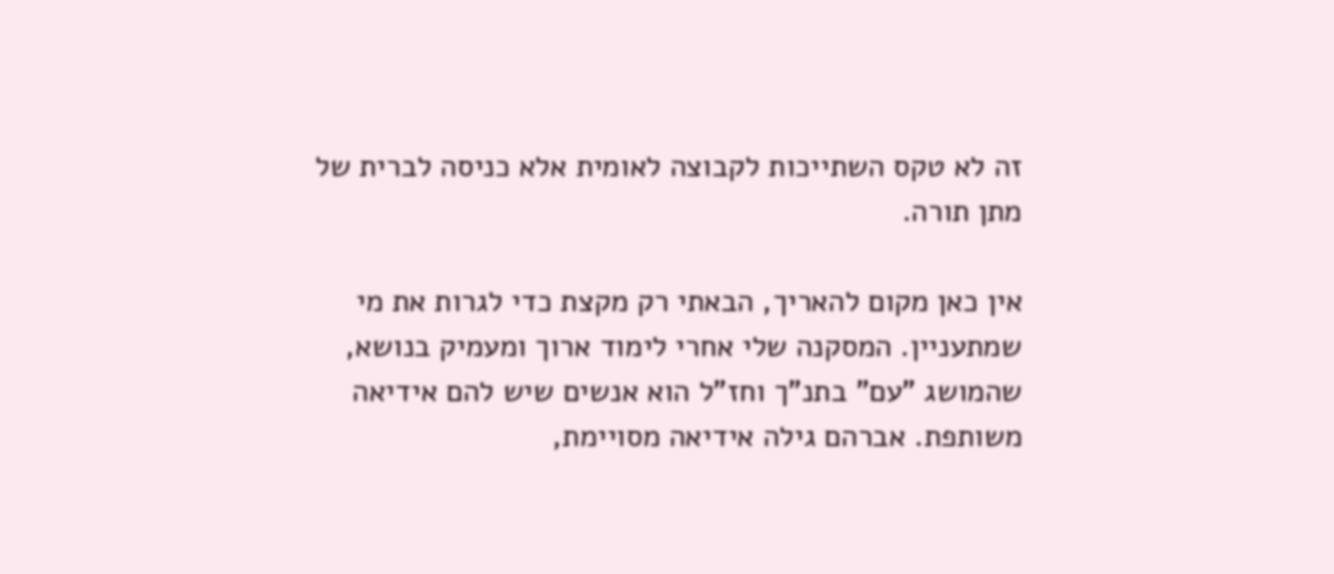זה לא טקס השתייכות לקבוצה לאומית אלא כניסה לברית של מתן תורה.

אין כאן מקום להאריך, הבאתי רק מקצת כדי לגרות את מי שמתעניין. המסקנה שלי אחרי לימוד ארוך ומעמיק בנושא, שהמושג "עם" בתנ"ך וחז"ל הוא אנשים שיש להם אידיאה משותפת. אברהם גילה אידיאה מסויימת,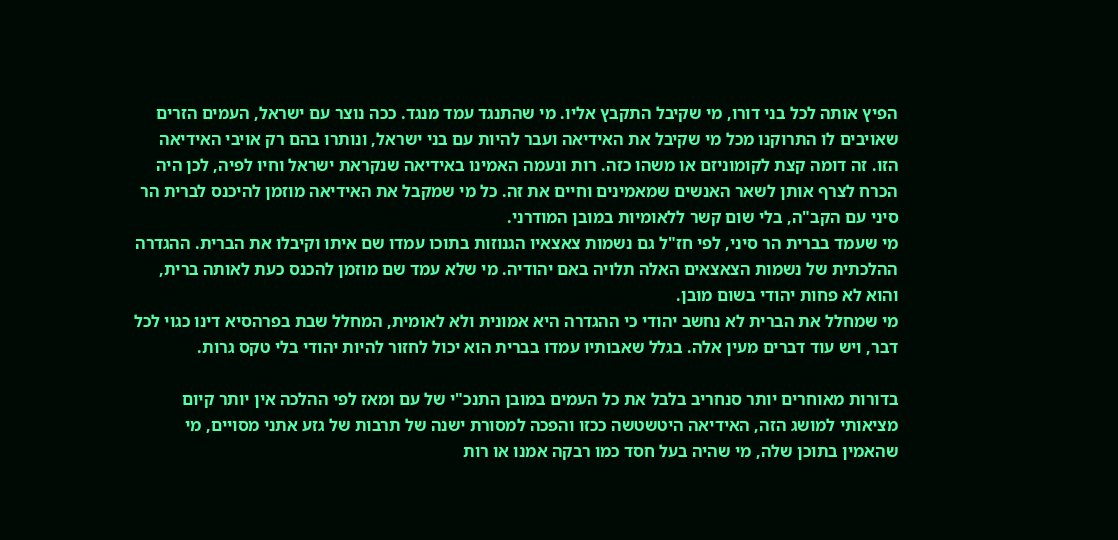הפיץ אותה לכל בני דורו, מי שקיבל התקבץ אליו. מי שהתנגד עמד מנגד. ככה נוצר עם ישראל, העמים הזרים שאויבים לו התרוקנו מכל מי שקיבל את האידיאה ועבר להיות עם בני ישראל, ונותרו בהם רק אויבי האידיאה הזו. זה דומה קצת לקומוניזם או משהו כזה. רות ונעמה האמינו באידיאה שנקראת ישראל וחיו לפיה, לכן היה הכרח לצרף אותן לשאר האנשים שמאמינים וחיים את זה. כל מי שמקבל את האידיאה מוזמן להיכנס לברית הר סיני עם הקב"ה, בלי שום קשר ללאומיות במובן המודרני.
מי שעמד בברית הר סיני, לפי חז"ל גם נשמות צאצאיו הגנוזות בתוכו עמדו שם איתו וקיבלו את הברית. ההגדרה ההלכתית של נשמות הצאצאים האלה תלויה באם יהודיה. מי שלא עמד שם מוזמן להכנס כעת לאותה ברית, והוא לא פחות יהודי בשום מובן.
מי שמחלל את הברית לא נחשב יהודי כי ההגדרה היא אמונית ולא לאומית, המחלל שבת בפרהסיא דינו כגוי לכל דבר, ויש עוד דברים מעין אלה. בגלל שאבותיו עמדו בברית הוא יכול לחזור להיות יהודי בלי טקס גרות.

בדורות מאוחרים יותר סנחריב בלבל את כל העמים במובן התנכ"י של עם ומאז לפי ההלכה אין יותר קיום מציאותי למושג הזה, האידיאה היטשטשה ככזו והפכה למסורת ישנה של תרבות של גזע אתני מסויים, מי שהאמין בתוכן שלה, מי שהיה בעל חסד כמו רבקה אמנו או רות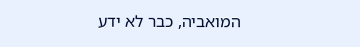המואביה, כבר לא ידע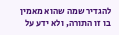להגדיר שמה שהוא מאמין בו זו התורה, ולא ידע על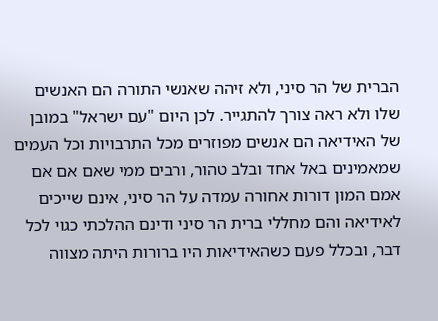הברית של הר סיני, ולא זיהה שאנשי התורה הם האנשים שלו ולא ראה צורך להתגייר. לכן היום "עם ישראל" במובן של האידיאה הם אנשים מפוזרים מכל התרבויות וכל העמים שמאמינים באל אחד ובלב טהור, ורבים ממי שאם אם אם אמם המון דורות אחורה עמדה על הר סיני, אינם שייכים לאידיאה והם מחללי ברית הר סיני ודינם ההלכתי כגוי לכל דבר, ובכלל פעם כשהאידיאות היו ברורות היתה מצווה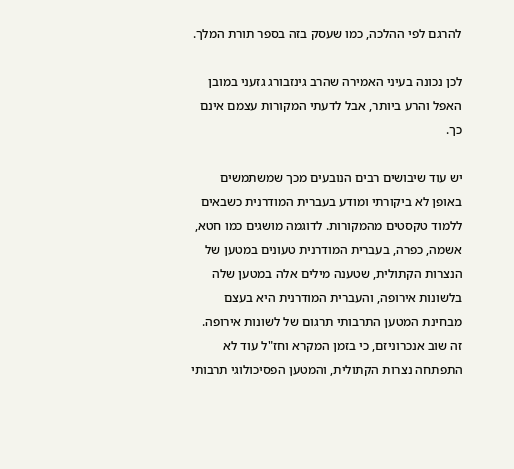להרגם לפי ההלכה, כמו שעסק בזה בספר תורת המלך.

לכן נכונה בעיני האמירה שהרב גינזבורג גזעני במובן האפל והרע ביותר, אבל לדעתי המקורות עצמם אינם כך.

יש עוד שיבושים רבים הנובעים מכך שמשתמשים באופן לא ביקורתי ומודע בעברית המודרנית כשבאים ללמוד טקסטים מהמקורות. לדוגמה מושגים כמו חטא, אשמה, כפרה, בעברית המודרנית טעונים במטען של הנצרות הקתולית, שטענה מילים אלה במטען שלה בלשונות אירופה, והעברית המודרנית היא בעצם מבחינת המטען התרבותי תרגום של לשונות אירופה. זה שוב אנכרוניזם, כי בזמן המקרא וחז"ל עוד לא התפתחה נצרות הקתולית, והמטען הפסיכולוגי תרבותי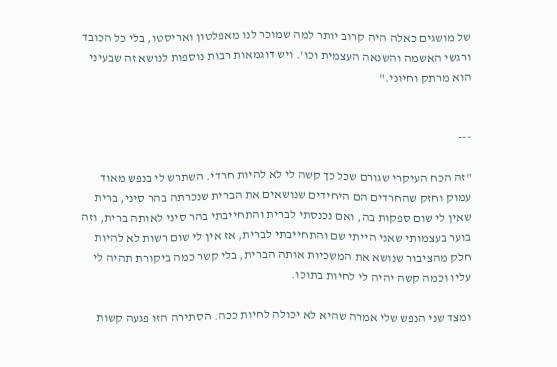של מושגים כאלה היה קרוב יותר למה שמוכר לנו מאפלטון ואריסטו, בלי כל הכובד ורגשי האשמה והשנאה העצמית וכו'. ויש דוגמאות רבות נוספות לנושא זה שבעיני הוא מרתק וחיוני."


---

"זה הכח העיקרי שגורם שכל כך קשה לי לא להיות חרדי. השתרש לי בנפש מאוד עמוק וחזק שהחרדים הם היחידים שנושאים את הברית שנכרתה בהר סיני, ברית שאין לי שום ספקות בה, ואם נכנסתי לברית והתחייבתי בהר סיני לאותה ברית, וזה בוער בעצמותי שאני הייתי שם והתחייבתי לברית, אז אין לי שום רשות לא להיות חלק מהציבור שנושא את המשכיות אותה הברית, בלי קשר כמה ביקורת תהיה לי עליו וכמה קשה יהיה לי לחיות בתוכו.

ומצד שני הנפש שלי אמרה שהיא לא יכולה לחיות ככה. הסתירה הזו פגעה קשות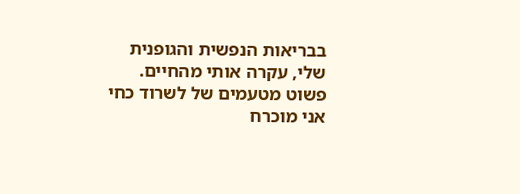בבריאות הנפשית והגופנית שלי, עקרה אותי מהחיים. פשוט מטעמים של לשרוד כחי אני מוכרח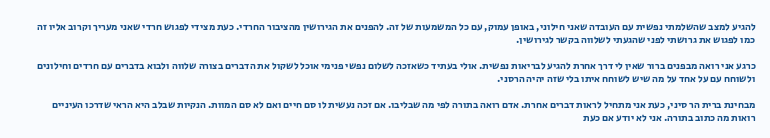להגיע למצב שהשלמתי נפשית עם העובדה שאני חילוני, באופן עמוק, עם כל המשמעות של זה. להפנים את הגירושין מהציבור החרדי. כעת מצידי לפגוש חרדי שאני מעריך וקרוב אליו זה כמו לפגוש את גרושתי לפני שהגעתי לשלווה בקשר לגירושין.

כרגע אני רואה מבפנים ברור שאין לי דרך אחרת להגיע לבריאות נפשית. אולי בעתיד כשאזכה לשלום נפשי פנימי אוכל לשקול את הדברים בצורה שלווה ולבוא בדברים עם חרדים וחילונים ולשוחח עם על אחד על מה שיש לשוחח איתו בלי שזה יהיה הרסני.

מבחינת ברית הר סיני, כעת אני מתחיל לראות דברים אחרת. אדם רואה בתורה לפי מה שבליבו. אם זכה נעשית לו סם חיים ואם לא סם המוות. הנקיות שבלב היא הראי שדרכו העיניים רואות מה כתוב בתורה. אני לא יודע אם כעת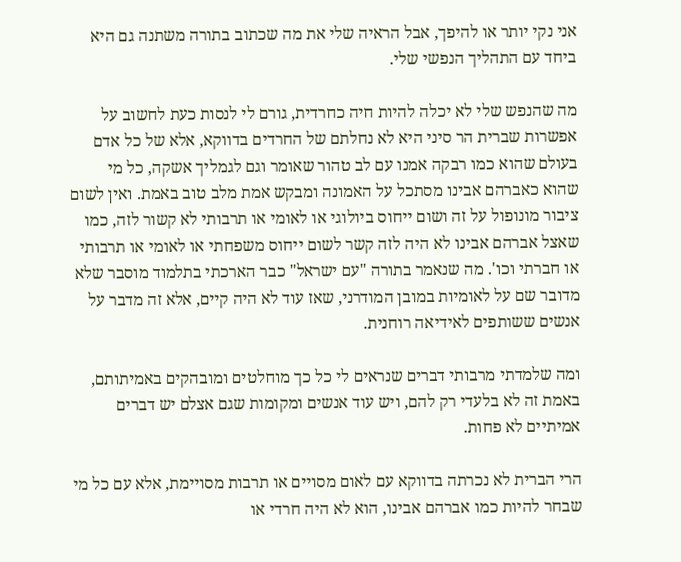אני נקי יותר או להיפך, אבל הראיה שלי את מה שכתוב בתורה משתנה גם היא ביחד עם התהליך הנפשי שלי.

מה שהנפש שלי לא יכלה להיות חיה כחרדית, גורם לי לנסות כעת לחשוב על אפשרות שברית הר סיני היא לא נחלתם של החרדים בדווקא, אלא של כל אדם בעולם שהוא כמו רבקה אמנו עם לב טהור שאומר וגם לגמליך אשקה, כל מי שהוא כאברהם אבינו מסתכל על האמונה ומבקש אמת מלב טוב באמת. ואין לשום ציבור מונופול על זה ושום ייחוס ביולוגי או לאומי או תרבותי לא קשור לזה, כמו שאצל אברהם אבינו לא היה לזה קשר לשום ייחוס משפחתי או לאומי או תרבותי או חברתי וכו'. מה שנאמר בתורה "עם ישראל" כבר הארכתי בתלמוד מוסבר שלא מדובר שם על לאומיות במובן המודרני, שאז עוד לא היה קיים, אלא זה מדבר על אנשים ששותפים לאידיאה רוחנית.

ומה שלמדתי מרבותי דברים שנראים לי כל כך מוחלטים ומובהקים באמיתותם, באמת זה לא בלעדי רק להם, ויש עוד אנשים ומקומות שגם אצלם יש דברים אמיתיים לא פחות.

הרי הברית לא נכרתה בדווקא עם לאום מסויים או תרבות מסויימת, אלא עם כל מי שבחר להיות כמו אברהם אבינו, הוא לא היה חרדי או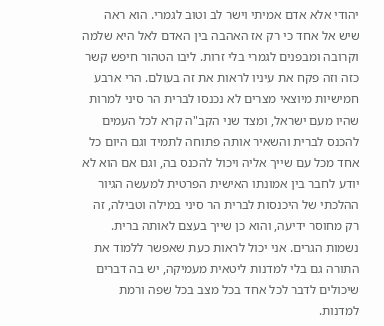יהודי אלא אדם אמיתי וישר לב וטוב לגמרי. הוא ראה שיש אל אחד כי רק אז האהבה בין האדם לאל היא שלמה וקרובה ומבפנים לגמרי בלי זרות. ליבו הטהור חיפש קשר כזה וזה פקח את עיניו לראות את זה בעולם. הרי ארבע חמישיות מיוצאי מצרים לא נכנסו לברית הר סיני למרות שהיו מעם ישראל, ומצד שני הקב"ה קרא לכל העמים להכנס לברית והשאיר אותה פתוחה לתמיד וגם היום כל אחד מכל עם שייך אליה ויכול להכנס בה, וגם אם הוא לא יודע לחבר בין אמונתו האישית הפרטית למעשה הגיור ההלכתי של היכנסות לברית הר סיני במילה וטבילה, זה רק מחוסר ידיעה, והוא כן שייך בעצם לאותה ברית. נשמות הגרים. אני יכול לראות כעת שאפשר ללמוד את התורה גם בלי למדנות ליטאית מעמיקה, יש בה דברים שיכולים לדבר לכל אחד בכל מצב בכל שפה ורמת למדנות.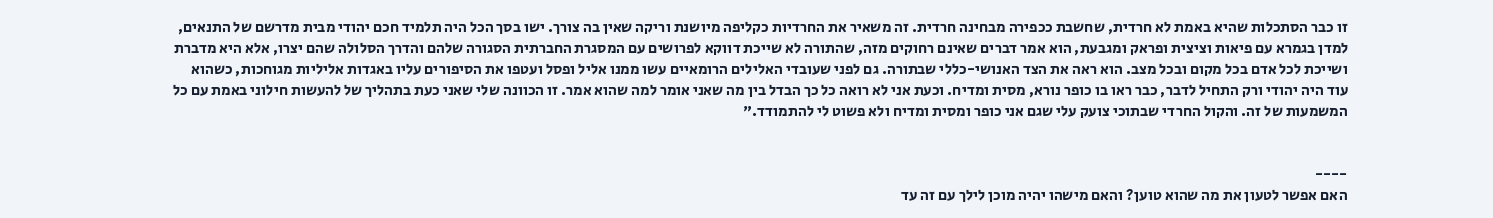זו כבר הסתכלות שהיא באמת לא חרדית, שחשבת ככפירה מבחינה חרדית. זה משאיר את החרדיות כקליפה מיושנת וריקה שאין בה צורך. ישו בסך הכל היה תלמיד חכם יהודי מבית מדרשם של התנאים, למדן בגמרא עם פיאות וציצית ופראק ומגבעת, הוא אמר דברים שאינם רחוקים מזה, שהתורה לא שייכת דווקא לפרושים עם המסגרת החברתית הסגורה שלהם והדרך הסלולה שהם יצרו, אלא היא מדברת ושייכת לכל אדם בכל מקום ובכל מצב. הוא ראה את הצד האנושי-כללי שבתורה. גם לפני שעובדי האלילים הרומאיים עשו ממנו אליל ופסל ועטפו את הסיפורים עליו באגדות אליליות מגוחכות, כשהוא עוד היה יהודי ורק התחיל לדבר, כבר ראו בו כופר נורא, מסית ומדיח. וכעת אני לא רואה כל כך הבדל בין מה שאני אומר למה שהוא אמר. זו הכוונה שלי שאני כעת בתהליך של להעשות חילוני באמת עם כל המשמעות של זה. והקול החרדי שבתוכי צועק עלי שגם אני כופר ומסית ומדיח ולא פשוט לי להתמודד."


----
האם אפשר לטעון את מה שהוא טוען? והאם מישהו יהיה מוכן לילך עם זה עד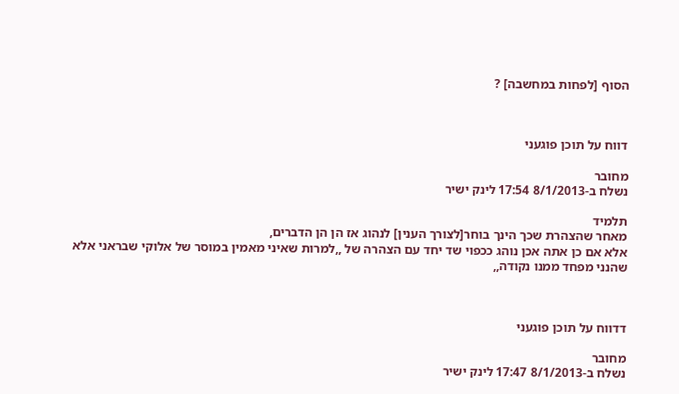הסוף [לפחות במחשבה] ?



דווח על תוכן פוגעני

מחובר
נשלח ב-8/1/2013 17:54 לינק ישיר

תלמיד
מאחר שהצהרת שכך הינך בוחר[לצורך הענין] לנהוג אז הן הן הדברים,
אלא אם כן אתה אכן נוהג ככפוי שד יחד עם הצהרה של ,,למרות שאיני מאמין במוסר של אלוקי שבראני אלא שהנני מפחד ממנו נקודה,,



דדווח על תוכן פוגעני

מחובר
נשלח ב-8/1/2013 17:47 לינק ישיר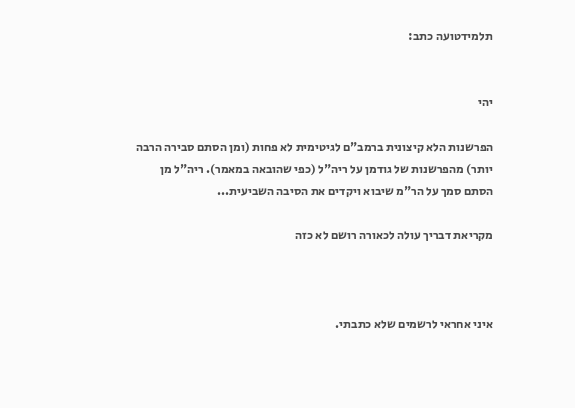תלמידטועה כתב:


יהי

הפרשנות הלא קיצונית ברמב"ם לגיטימית לא פחות (ומן הסתם סבירה הרבה יותר) מהפרשנות של גודמן על ריה"ל (כפי שהובאה במאמר). ריה"ל מן הסתם סמך על הר"מ שיבוא ויקדים את הסיבה השביעית...

מקריאת דבריך עולה לכאורה רושם לא כזה



איני אחראי לרשמים שלא כתבתי.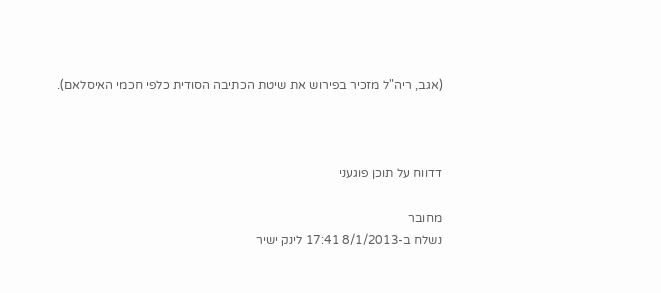(אגב, ריה"ל מזכיר בפירוש את שיטת הכתיבה הסודית כלפי חכמי האיסלאם).



דדווח על תוכן פוגעני

מחובר
נשלח ב-8/1/2013 17:41 לינק ישיר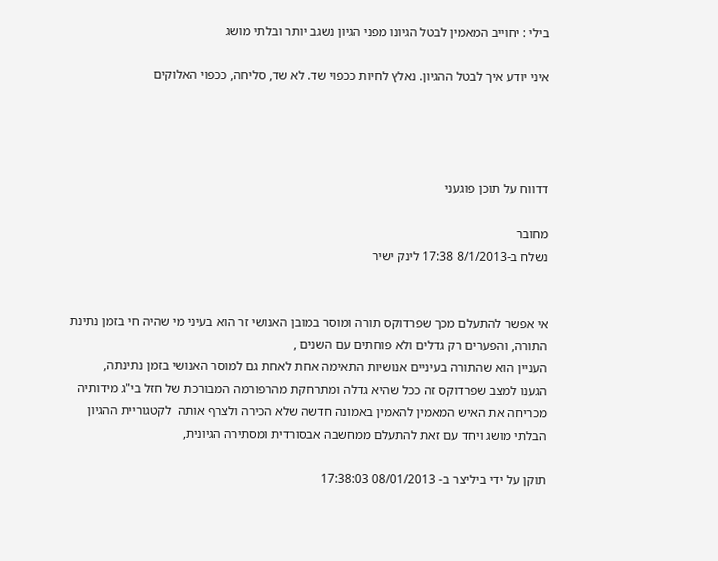בילי : יחוייב המאמין לבטל הגיונו מפני הגיון נשגב יותר ובלתי מושג

איני יודע איך לבטל ההגיון. נאלץ לחיות ככפוי שד. לא שד, סליחה, ככפוי האלוקים




דדווח על תוכן פוגעני

מחובר
נשלח ב-8/1/2013 17:38 לינק ישיר


אי אפשר להתעלם מכך שפרדוקס תורה ומוסר במובן האנושי זר הוא בעיני מי שהיה חי בזמן נתינת התורה, והפערים רק גדלים ולא פוחתים עם השנים ,
העניין הוא שהתורה בעיניים אנושיות התאימה אחת לאחת גם למוסר האנושי בזמן נתינתה,
הגענו למצב שפרדוקס זה ככל שהיא גדלה ומתרחקת מהרפורמה המבורכת של חזל בי"ג מידותיה מכריחה את האיש המאמין להאמין באמונה חדשה שלא הכירה ולצרף אותה  לקטגוריית ההגיון הבלתי מושג ויחד עם זאת להתעלם ממחשבה אבסורדית ומסתירה הגיונית,

תוקן על ידי ביליצר ב- 08/01/2013 17:38:03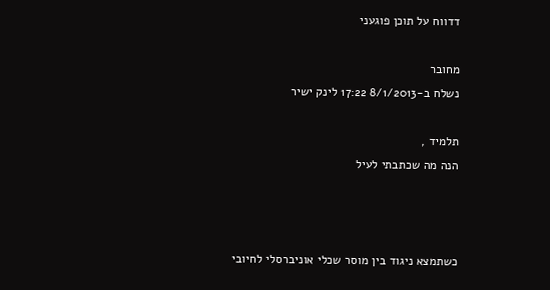דדווח על תוכן פוגעני

מחובר
נשלח ב-8/1/2013 17:22 לינק ישיר

תלמיד ,
הנה מה שכתבתי לעיל



כשתמצא ניגוד בין מוסר שכלי אוניברסלי לחיובי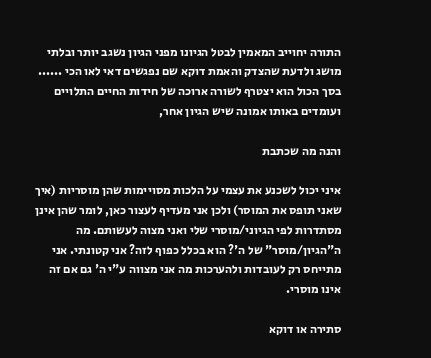התורה יחוייב המאמין לבטל הגיונו מפני הגיון נשגב יותר ובלתי מושג ולדעת שהצדק והאמת דוקא שם נפגשים דאי לאו הכי ......
בסך הכול הוא יצטרף לשורה ארוכה של חידות החיים התלויים ועומדים באותו אמונה שיש הגיון אחר,

והנה מה שכתבת

איני יכול לשכנע את עצמי על הלכות מסויימות שהן מוסריות (איך שאני תופס את המוסר) ולכן אני מעדיף לעצור כאן, לומר שהן אינן מסתדרות לפי הגיוני/מוסרי שלי ואני מצוה לעשותם. מה ה"הגיון/מוסר" של ה'? הוא בכלל כפוף לזה? אני קטונתי. אני מתייחס רק לעובדות ולהערכות מה אני מצווה ע"י ה' גם אם זה אינו מוסרי.

סתירה או דוקא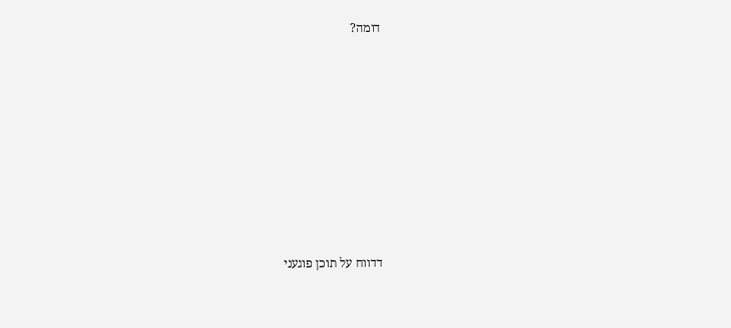דומה?











דדווח על תוכן פוגעני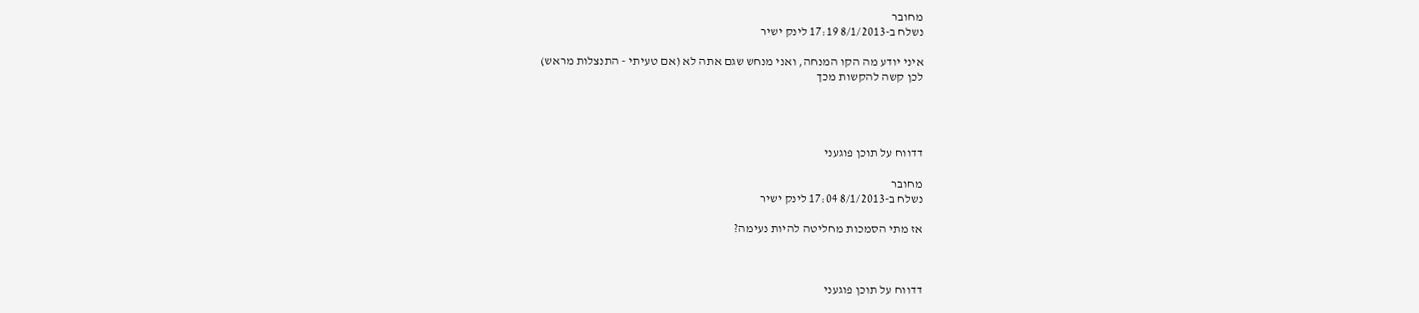מחובר
נשלח ב-8/1/2013 17:19 לינק ישיר

איני יודע מה הקו המנחה, ואני מנחש שגם אתה לא (אם טעיתי - התנצלות מראש)
לכן קשה להקשות מכך




דדווח על תוכן פוגעני

מחובר
נשלח ב-8/1/2013 17:04 לינק ישיר

אז מתי הסמכות מחליטה להיות נעימה?



דדווח על תוכן פוגעני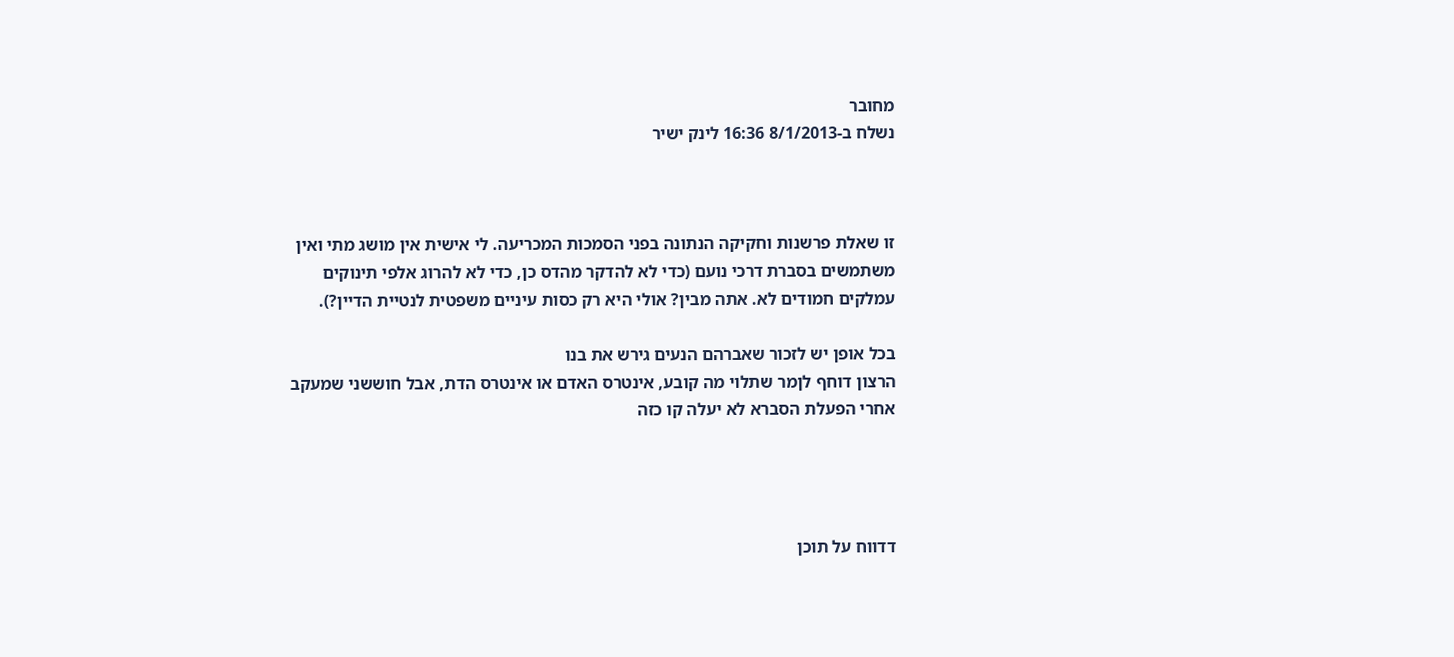מחובר
נשלח ב-8/1/2013 16:36 לינק ישיר



זו שאלת פרשנות וחקיקה הנתונה בפני הסמכות המכריעה. לי אישית אין מושג מתי ואין משתמשים בסברת דרכי נועם (כדי לא להדקר מהדס כן, כדי לא להרוג אלפי תינוקים עמלקים חמודים לא. אתה מבין? אולי היא רק כסות עיניים משפטית לנטיית הדיין?).

בכל אופן יש לזכור שאברהם הנעים גירש את בנו
הרצון דוחף לןמר שתלוי מה קובע, אינטרס האדם או אינטרס הדת, אבל חוששני שמעקב אחרי הפעלת הסברא לא יעלה קו כזה




דדווח על תוכן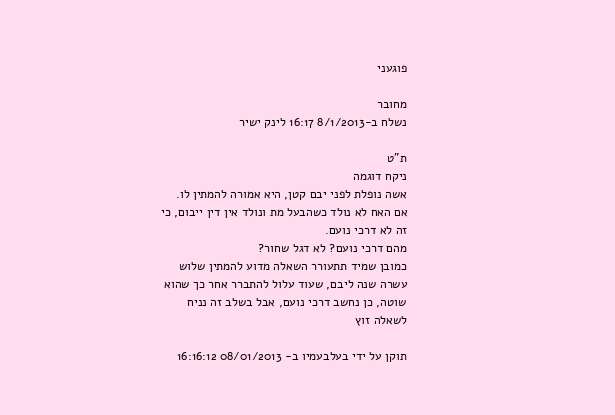פוגעני

מחובר
נשלח ב-8/1/2013 16:17 לינק ישיר

ת"ט
ניקח דוגמה
אשה נופלת לפני יבם קטן, היא אמורה להמתין לו.
אם האח לא נולד כשהבעל מת ונולד אין דין ייבום, כי זה לא דרכי נועם.
מהם דרכי נועם? לא דגל שחור?
כמובן שמיד תתעורר השאלה מדוע להמתין שלוש עשרה שנה ליבם, שעוד עלול להתברר אחר כך שהוא שוטה, כן נחשב דרכי נועם, אבל בשלב זה נניח לשאלה זוץ

תוקן על ידי בעלבעמיו ב- 08/01/2013 16:16:12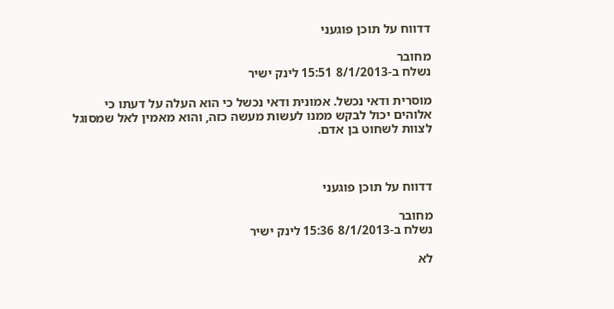דדווח על תוכן פוגעני

מחובר
נשלח ב-8/1/2013 15:51 לינק ישיר

מוסרית ודאי נכשל. אמונית ודאי נכשל כי הוא העלה על דעתו כי אלוהים יכול לבקש ממנו לעשות מעשה כזה, והוא מאמין לאל שמסוגל לצוות לשחוט בן אדם.



דדווח על תוכן פוגעני

מחובר
נשלח ב-8/1/2013 15:36 לינק ישיר

לא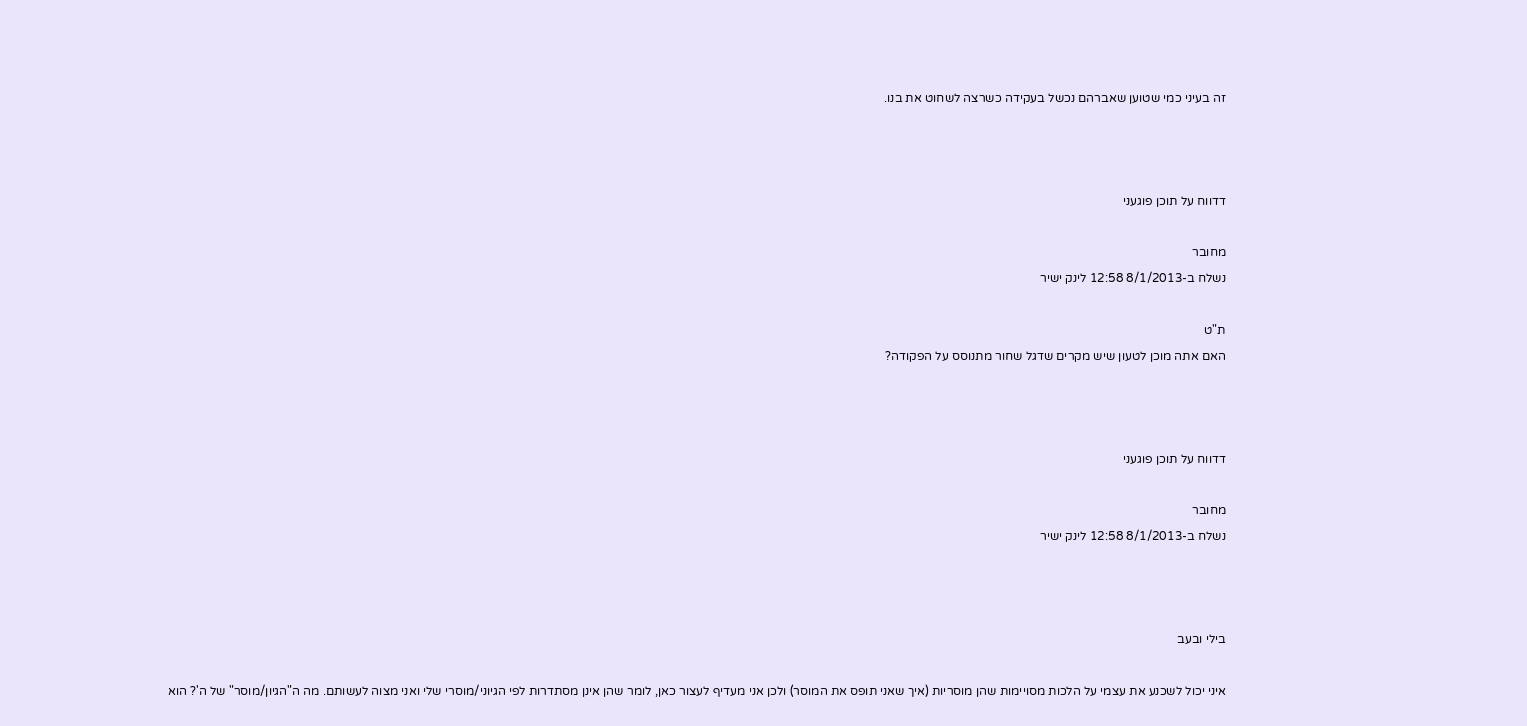זה בעיני כמי שטוען שאברהם נכשל בעקידה כשרצה לשחוט את בנו.



דדווח על תוכן פוגעני

מחובר
נשלח ב-8/1/2013 12:58 לינק ישיר

ת"ט
האם אתה מוכן לטעון שיש מקרים שדגל שחור מתנוסס על הפקודה?



דדווח על תוכן פוגעני

מחובר
נשלח ב-8/1/2013 12:58 לינק ישיר



בילי ובעב

איני יכול לשכנע את עצמי על הלכות מסויימות שהן מוסריות (איך שאני תופס את המוסר) ולכן אני מעדיף לעצור כאן, לומר שהן אינן מסתדרות לפי הגיוני/מוסרי שלי ואני מצוה לעשותם. מה ה"הגיון/מוסר" של ה'? הוא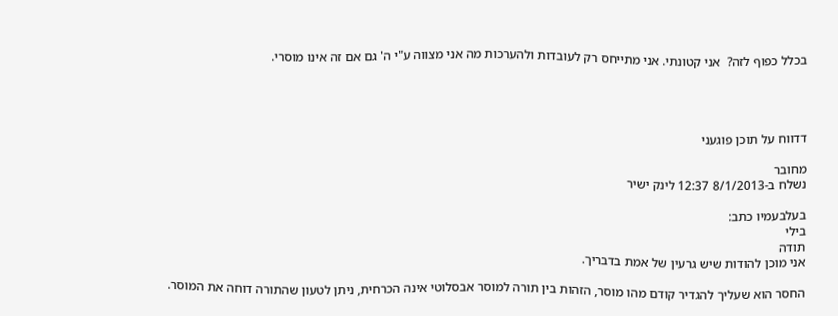בכלל כפוף לזה?  אני קטונתי. אני מתייחס רק לעובדות ולהערכות מה אני מצווה ע"י ה' גם אם זה אינו מוסרי.




דדווח על תוכן פוגעני

מחובר
נשלח ב-8/1/2013 12:37 לינק ישיר

בעלבעמיו כתב:
בילי
תודה
אני מוכן להודות שיש גרעין של אמת בדבריך.

החסר הוא שעליך להגדיר קודם מהו מוסר, הזהות בין תורה למוסר אבסלוטי אינה הכרחית, ניתן לטעון שהתורה דוחה את המוסר.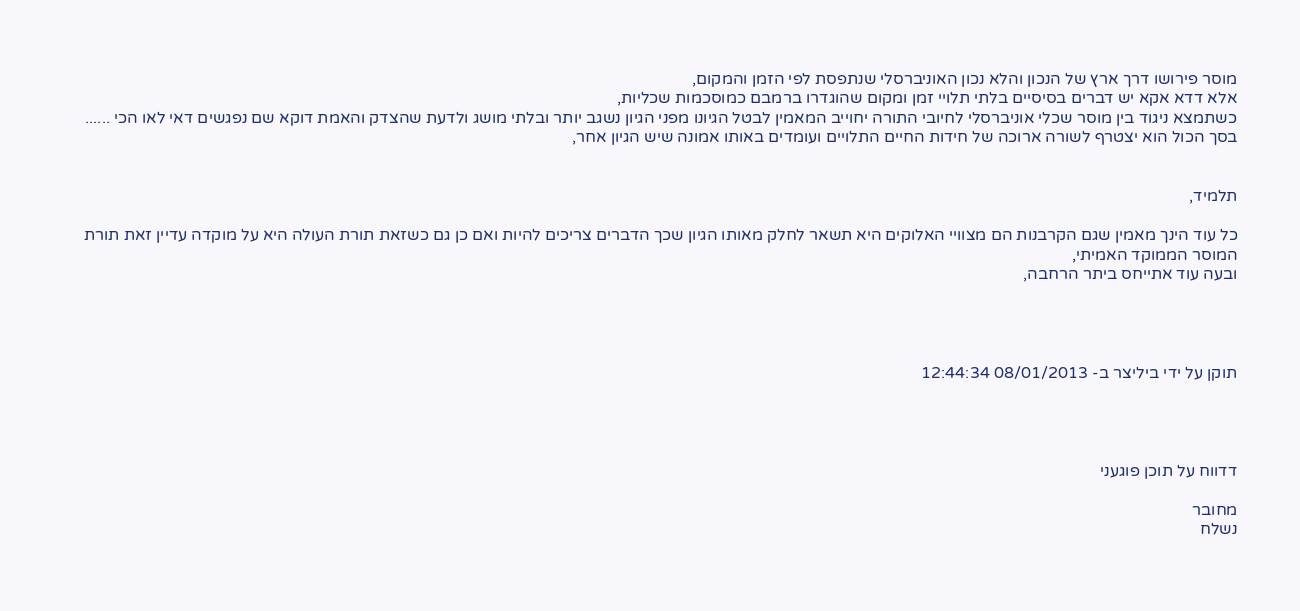מוסר פירושו דרך ארץ של הנכון והלא נכון האוניברסלי שנתפסת לפי הזמן והמקום,
אלא דדא אקא יש דברים בסיסיים בלתי תלויי זמן ומקום שהוגדרו ברמבם כמוסכמות שכליות,
כשתמצא ניגוד בין מוסר שכלי אוניברסלי לחיובי התורה יחוייב המאמין לבטל הגיונו מפני הגיון נשגב יותר ובלתי מושג ולדעת שהצדק והאמת דוקא שם נפגשים דאי לאו הכי ......
בסך הכול הוא יצטרף לשורה ארוכה של חידות החיים התלויים ועומדים באותו אמונה שיש הגיון אחר,


תלמיד,

כל עוד הינך מאמין שגם הקרבנות הם מצוויי האלוקים היא תשאר לחלק מאותו הגיון שכך הדברים צריכים להיות ואם כן גם כשזאת תורת העולה היא על מוקדה עדיין זאת תורת המוסר הממוקד האמיתי,
ובעה עוד אתייחס ביתר הרחבה,




תוקן על ידי ביליצר ב- 08/01/2013 12:44:34




דדווח על תוכן פוגעני

מחובר
נשלח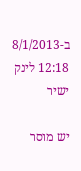ב-8/1/2013 12:18 לינק ישיר

יש מוסר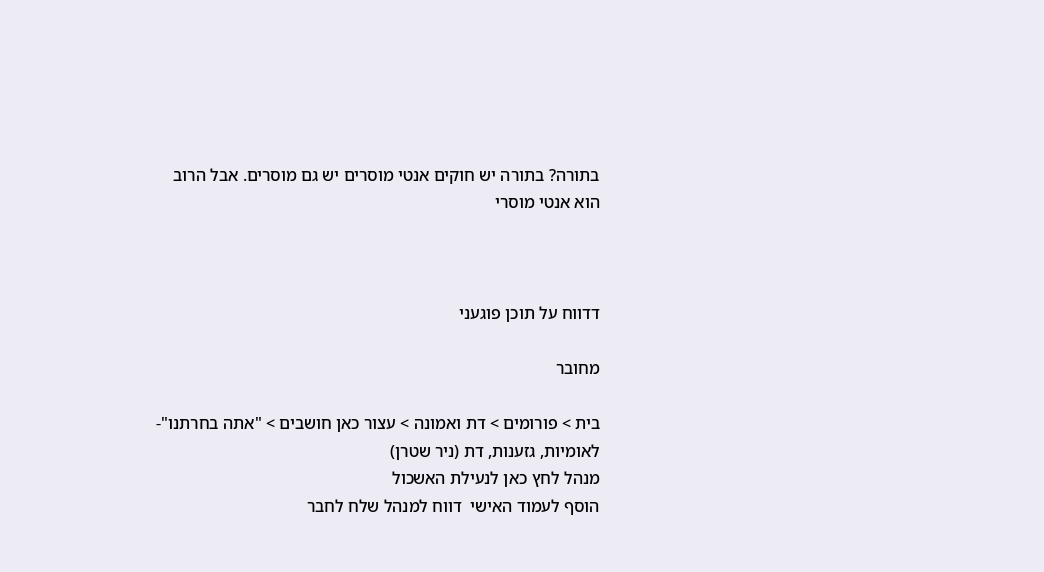בתורה? בתורה יש חוקים אנטי מוסרים יש גם מוסרים. אבל הרוב הוא אנטי מוסרי



דדווח על תוכן פוגעני

מחובר

בית > פורומים > דת ואמונה > עצור כאן חושבים > "אתה בחרתנו"- לאומיות, גזענות, דת (ניר שטרן)
מנהל לחץ כאן לנעילת האשכול
הוסף לעמוד האישי  דווח למנהל שלח לחבר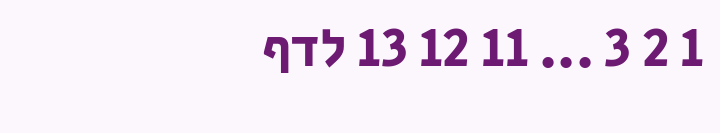1 2 3 ... 11 12 13 לדף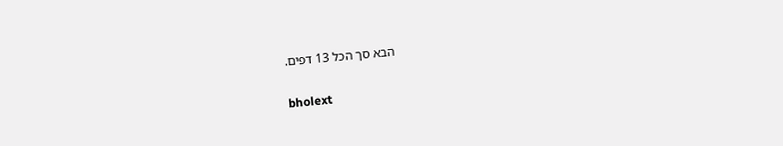הבא סך הכל 13 דפים.

bholext